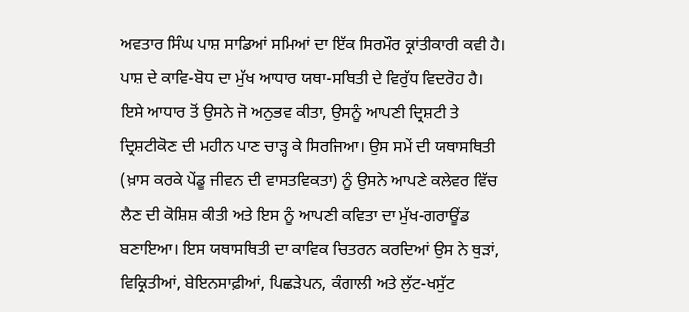ਅਵਤਾਰ ਸਿੰਘ ਪਾਸ਼ ਸਾਡਿਆਂ ਸਮਿਆਂ ਦਾ ਇੱਕ ਸਿਰਮੌਰ ਕ੍ਰਾਂਤੀਕਾਰੀ ਕਵੀ ਹੈ। ਪਾਸ਼ ਦੇ ਕਾਵਿ-ਬੋਧ ਦਾ ਮੁੱਖ ਆਧਾਰ ਯਥਾ-ਸਥਿਤੀ ਦੇ ਵਿਰੁੱਧ ਵਿਦਰੋਹ ਹੈ। ਇਸੇ ਆਧਾਰ ਤੋਂ ਉਸਨੇ ਜੋ ਅਨੁਭਵ ਕੀਤਾ, ਉਸਨੂੰ ਆਪਣੀ ਦ੍ਰਿਸ਼ਟੀ ਤੇ ਦ੍ਰਿਸ਼ਟੀਕੋਣ ਦੀ ਮਹੀਨ ਪਾਣ ਚਾੜ੍ਹ ਕੇ ਸਿਰਜਿਆ। ਉਸ ਸਮੇਂ ਦੀ ਯਥਾਸਥਿਤੀ (ਖ਼ਾਸ ਕਰਕੇ ਪੇਂਡੂ ਜੀਵਨ ਦੀ ਵਾਸਤਵਿਕਤਾ) ਨੂੰ ਉਸਨੇ ਆਪਣੇ ਕਲੇਵਰ ਵਿੱਚ ਲੈਣ ਦੀ ਕੋਸ਼ਿਸ਼ ਕੀਤੀ ਅਤੇ ਇਸ ਨੂੰ ਆਪਣੀ ਕਵਿਤਾ ਦਾ ਮੁੱਖ-ਗਰਾਊਂਡ ਬਣਾਇਆ। ਇਸ ਯਥਾਸਥਿਤੀ ਦਾ ਕਾਵਿਕ ਚਿਤਰਨ ਕਰਦਿਆਂ ਉਸ ਨੇ ਥੁੜਾਂ, ਵਿਕ੍ਰਿਤੀਆਂ, ਬੇਇਨਸਾਫ਼ੀਆਂ, ਪਿਛੜੇਪਨ, ਕੰਗਾਲੀ ਅਤੇ ਲੁੱਟ-ਖਸੁੱਟ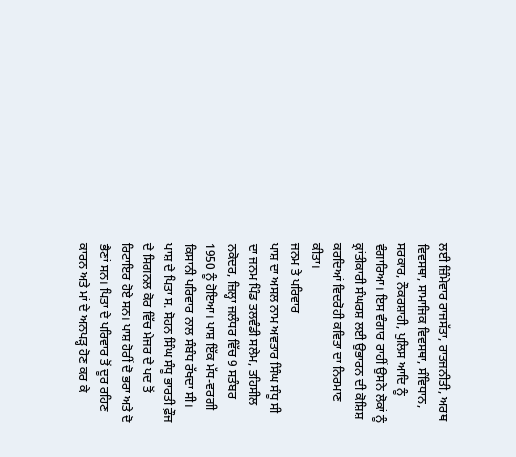ਲਈ ਜ਼ਿੰਮੇਵਾਰ ਰਾਜਸੱਤਾ, ਰਾਤਜਨੀਤੀ, ਅਰਥ ਵਿਵਸਥਾ, ਸਾਮਾਜਿਕ ਵਿਵਸਥਾ, ਸੰਵਿਧਾਨ, ਸਰਕਾਰ, ਨੌਕਰਸ਼ਾਹੀ, ਪੁਲਿਸ ਆਦਿ ਨੂੰ ਵੰਗਾਰਿਆ। ਇਸ ਵੰਗਾਰ ਰਾਹੀਂ ਉਸਨੇ ਲੋਕਾਂ ਨੂੰ ਕ੍ਰਾਂਤੀਕਾਰੀ ਸੰਘਰਸ਼ ਲਈ ਉਭਾਰਨ ਦੀ ਕੋਸ਼ਿਸ਼ ਕਰਦਿਆਂ ਵਿਦਰੋਹੀ ਕਵਿਤਾ ਦਾ ਨਿਰਮਾਣ ਕੀਤਾ।
ਜਨਮ ਤੇ ਪਰਿਵਾਰ
ਪਾਸ਼ ਦਾ ਅਸਲ ਨਾਮ ਅਵਤਾਰ ਸਿੰਘ ਸੰਧੂ ਸੀ ਦਾ ਜਨਮ ਪਿੰਡ ਤਲਵੰਡੀ ਸਲੇਮ, ਤਹਿਸੀਲ ਨਕੋਦਰ, ਜ਼ਿਲ੍ਹਾ ਜਲੰਧਰ ਵਿੱਚ 9 ਸਤੰਬਰ 1950 ਨੂੰ ਹੋਇਆ। ਪਾਸ਼ ਇੱਕ ਮੱਧ-ਵਰਗੀ ਕਿਸਾਨੀ ਪਰਿਵਾਰ ਨਾਲ ਸੰਬੰਧ ਰੱਖਦਾ ਸੀ। ਪਾਸ਼ ਦੇ ਪਿਤਾ ਸ. ਸੋਹਨ ਸਿੰਘ ਸੰਧੂ ਭਾਰਤੀ ਫ਼ੌਜ ਦੇ ਸਿਗਨਲ ਕੋਰ ਵਿੱਚ ਮੇਜਰ ਦੇ ਪਦ ਤੋਂ ਰਿਟਾਇਰ ਹੋਏ ਸਨ। ਪਾਸ਼ ਹੋਰੀਂ ਦੋ ਭਰਾ ਅਤੇ ਦੋ ਭੈਣਾਂ ਸਨ। ਪਿਤਾ ਦੇ ਪਰਿਵਾਰ ਤੋਂ ਦੂਰ ਰਹਿਣ ਕਾਰਨ ਅਤੇ ਮਾਂ ਦੇ ਅਨਪੜ੍ਹ ਹੋਣ ਕਰ ਕੇ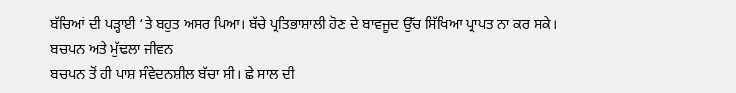ਬੱਚਿਆਂ ਦੀ ਪੜ੍ਹਾਈ ‘ਤੇ ਬਹੁਤ ਅਸਰ ਪਿਆ। ਬੱਚੇ ਪ੍ਰਤਿਭਾਸ਼ਾਲੀ ਹੋਣ ਦੇ ਬਾਵਜੂਦ ਉੱਚ ਸਿੱਖਿਆ ਪ੍ਰਾਪਤ ਨਾ ਕਰ ਸਕੇ।
ਬਚਪਨ ਅਤੇ ਮੁੱਢਲਾ ਜੀਵਨ
ਬਚਪਨ ਤੋਂ ਹੀ ਪਾਸ਼ ਸੰਵੇਦਨਸ਼ੀਲ ਬੱਚਾ ਸੀ। ਛੇ ਸਾਲ ਦੀ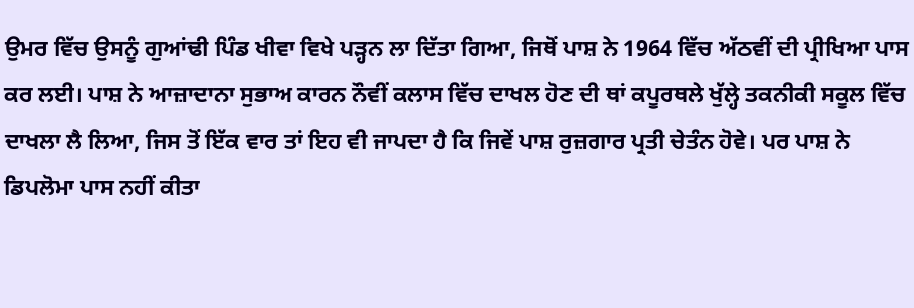ਉਮਰ ਵਿੱਚ ਉਸਨੂੰ ਗੁਆਂਢੀ ਪਿੰਡ ਖੀਵਾ ਵਿਖੇ ਪੜ੍ਹਨ ਲਾ ਦਿੱਤਾ ਗਿਆ, ਜਿਥੋਂ ਪਾਸ਼ ਨੇ 1964 ਵਿੱਚ ਅੱਠਵੀਂ ਦੀ ਪ੍ਰੀਖਿਆ ਪਾਸ ਕਰ ਲਈ। ਪਾਸ਼ ਨੇ ਆਜ਼ਾਦਾਨਾ ਸੁਭਾਅ ਕਾਰਨ ਨੌਵੀਂ ਕਲਾਸ ਵਿੱਚ ਦਾਖਲ ਹੋਣ ਦੀ ਥਾਂ ਕਪੂਰਥਲੇ ਖੁੱਲ੍ਹੇ ਤਕਨੀਕੀ ਸਕੂਲ ਵਿੱਚ ਦਾਖਲਾ ਲੈ ਲਿਆ, ਜਿਸ ਤੋਂ ਇੱਕ ਵਾਰ ਤਾਂ ਇਹ ਵੀ ਜਾਪਦਾ ਹੈ ਕਿ ਜਿਵੇਂ ਪਾਸ਼ ਰੁਜ਼ਗਾਰ ਪ੍ਰਤੀ ਚੇਤੰਨ ਹੋਵੇ। ਪਰ ਪਾਸ਼ ਨੇ ਡਿਪਲੋਮਾ ਪਾਸ ਨਹੀਂ ਕੀਤਾ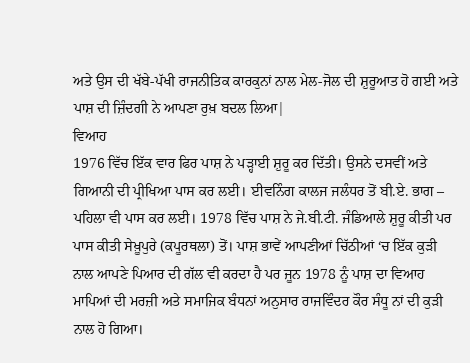ਅਤੇ ਉਸ ਦੀ ਖੱਬੇ-ਪੱਖੀ ਰਾਜਨੀਤਿਕ ਕਾਰਕੁਨਾਂ ਨਾਲ ਮੇਲ-ਜੋਲ ਦੀ ਸ਼ੁਰੂਆਤ ਹੋ ਗਈ ਅਤੇ ਪਾਸ਼ ਦੀ ਜ਼ਿੰਦਗੀ ਨੇ ਆਪਣਾ ਰੁਖ਼ ਬਦਲ ਲਿਆ|
ਵਿਆਹ
1976 ਵਿੱਚ ਇੱਕ ਵਾਰ ਫਿਰ ਪਾਸ਼ ਨੇ ਪੜ੍ਹਾਈ ਸ਼ੁਰੂ ਕਰ ਦਿੱਤੀ। ਉਸਨੇ ਦਸਵੀਂ ਅਤੇ ਗਿਆਨੀ ਦੀ ਪ੍ਰੀਖਿਆ ਪਾਸ ਕਰ ਲਈ। ਈਵਨਿੰਗ ਕਾਲਜ ਜਲੰਧਰ ਤੋਂ ਬੀ.ਏ. ਭਾਗ – ਪਹਿਲਾ ਵੀ ਪਾਸ ਕਰ ਲਈ। 1978 ਵਿੱਚ ਪਾਸ਼ ਨੇ ਜੇ.ਬੀ.ਟੀ. ਜੰਡਿਆਲੇ ਸ਼ੁਰੂ ਕੀਤੀ ਪਰ ਪਾਸ ਕੀਤੀ ਸੇਖ਼ੂਪੁਰੇ (ਕਪੂਰਥਲਾ) ਤੋਂ। ਪਾਸ਼ ਭਾਵੇਂ ਆਪਣੀਆਂ ਚਿੱਠੀਆਂ ‘ਚ ਇੱਕ ਕੁੜੀ ਨਾਲ ਆਪਣੇ ਪਿਆਰ ਦੀ ਗੱਲ ਵੀ ਕਰਦਾ ਹੈ ਪਰ ਜੂਨ 1978 ਨੂੰ ਪਾਸ਼ ਦਾ ਵਿਆਹ ਮਾਪਿਆਂ ਦੀ ਮਰਜ਼ੀ ਅਤੇ ਸਮਾਜਿਕ ਬੰਧਨਾਂ ਅਨੁਸਾਰ ਰਾਜਵਿੰਦਰ ਕੌਰ ਸੰਧੂ ਨਾਂ ਦੀ ਕੁੜੀ ਨਾਲ ਹੋ ਗਿਆ।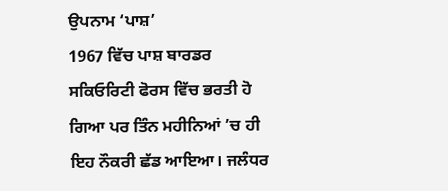ਉਪਨਾਮ ‘ਪਾਸ਼’
1967 ਵਿੱਚ ਪਾਸ਼ ਬਾਰਡਰ ਸਕਿਓਰਿਟੀ ਫੋਰਸ ਵਿੱਚ ਭਰਤੀ ਹੋ ਗਿਆ ਪਰ ਤਿੰਨ ਮਹੀਨਿਆਂ ’ਚ ਹੀ ਇਹ ਨੌਕਰੀ ਛੱਡ ਆਇਆ। ਜਲੰਧਰ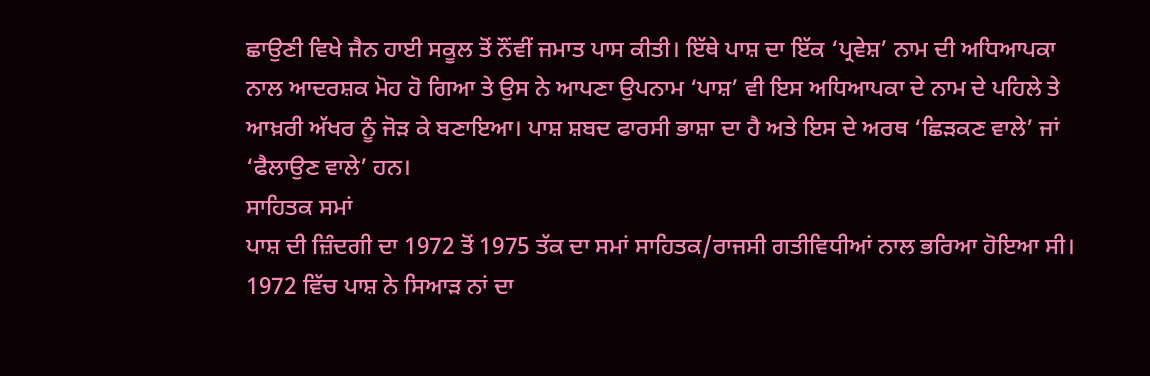ਛਾਉਣੀ ਵਿਖੇ ਜੈਨ ਹਾਈ ਸਕੂਲ ਤੋਂ ਨੌਂਵੀਂ ਜਮਾਤ ਪਾਸ ਕੀਤੀ। ਇੱਥੇ ਪਾਸ਼ ਦਾ ਇੱਕ ‘ਪ੍ਰਵੇਸ਼’ ਨਾਮ ਦੀ ਅਧਿਆਪਕਾ ਨਾਲ ਆਦਰਸ਼ਕ ਮੋਹ ਹੋ ਗਿਆ ਤੇ ਉਸ ਨੇ ਆਪਣਾ ਉਪਨਾਮ ‘ਪਾਸ਼’ ਵੀ ਇਸ ਅਧਿਆਪਕਾ ਦੇ ਨਾਮ ਦੇ ਪਹਿਲੇ ਤੇ ਆਖ਼ਰੀ ਅੱਖਰ ਨੂੰ ਜੋੜ ਕੇ ਬਣਾਇਆ। ਪਾਸ਼ ਸ਼ਬਦ ਫਾਰਸੀ ਭਾਸ਼ਾ ਦਾ ਹੈ ਅਤੇ ਇਸ ਦੇ ਅਰਥ ‘ਛਿੜਕਣ ਵਾਲੇ’ ਜਾਂ ‘ਫੈਲਾਉਣ ਵਾਲੇ’ ਹਨ।
ਸਾਹਿਤਕ ਸਮਾਂ
ਪਾਸ਼ ਦੀ ਜ਼ਿੰਦਗੀ ਦਾ 1972 ਤੋਂ 1975 ਤੱਕ ਦਾ ਸਮਾਂ ਸਾਹਿਤਕ/ਰਾਜਸੀ ਗਤੀਵਿਧੀਆਂ ਨਾਲ ਭਰਿਆ ਹੋਇਆ ਸੀ। 1972 ਵਿੱਚ ਪਾਸ਼ ਨੇ ਸਿਆੜ ਨਾਂ ਦਾ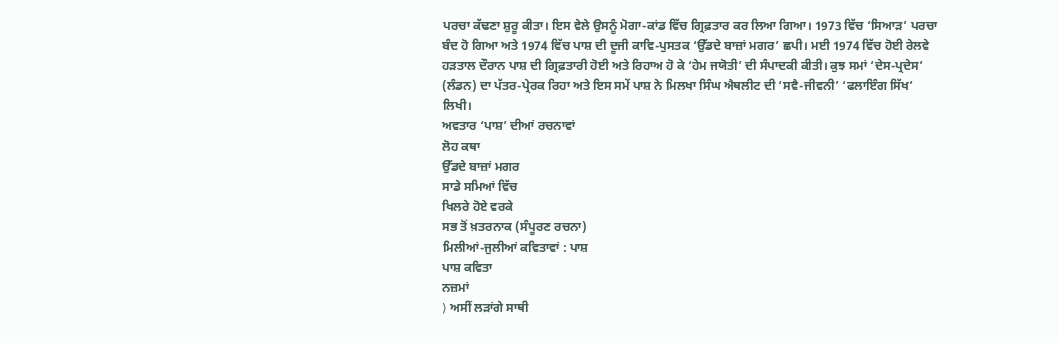ਪਰਚਾ ਕੱਢਣਾ ਸ਼ੁਰੂ ਕੀਤਾ। ਇਸ ਵੇਲੇ ਉਸਨੂੰ ਮੋਗਾ-ਕਾਂਡ ਵਿੱਚ ਗ੍ਰਿਫ਼ਤਾਰ ਕਰ ਲਿਆ ਗਿਆ। 1973 ਵਿੱਚ ‘ਸਿਆੜ’ ਪਰਚਾ ਬੰਦ ਹੋ ਗਿਆ ਅਤੇ 1974 ਵਿੱਚ ਪਾਸ਼ ਦੀ ਦੂਜੀ ਕਾਵਿ-ਪੁਸਤਕ ‘ਉੱਡਦੇ ਬਾਜ਼ਾਂ ਮਗਰ’ ਛਪੀ। ਮਈ 1974 ਵਿੱਚ ਹੋਈ ਰੇਲਵੇ ਹੜਤਾਲ ਦੌਰਾਨ ਪਾਸ਼ ਦੀ ਗ੍ਰਿਫ਼ਤਾਰੀ ਹੋਈ ਅਤੇ ਰਿਹਾਅ ਹੋ ਕੇ ‘ਹੇਮ ਜਯੋਤੀ’ ਦੀ ਸੰਪਾਦਕੀ ਕੀਤੀ। ਕੁਝ ਸਮਾਂ ‘ਦੇਸ-ਪ੍ਰਦੇਸ’ (ਲੰਡਨ) ਦਾ ਪੱਤਰ-ਪ੍ਰੇਰਕ ਰਿਹਾ ਅਤੇ ਇਸ ਸਮੇਂ ਪਾਸ਼ ਨੇ ਮਿਲਖਾ ਸਿੰਘ ਐਥਲੀਟ ਦੀ ‘ਸਵੈ-ਜੀਵਨੀ’ ‘ਫਲਾਇੰਗ ਸਿੱਖ’ ਲਿਖੀ।
ਅਵਤਾਰ ‘ਪਾਸ਼’ ਦੀਆਂ ਰਚਨਾਵਾਂ
ਲੋਹ ਕਥਾ
ਉੱਡਦੇ ਬਾਜ਼ਾਂ ਮਗਰ
ਸਾਡੇ ਸਮਿਆਂ ਵਿੱਚ
ਖਿਲਰੇ ਹੋਏ ਵਰਕੇ
ਸਭ ਤੋਂ ਖ਼ਤਰਨਾਕ (ਸੰਪੂਰਣ ਰਚਨਾ)
ਮਿਲੀਆਂ-ਜੁਲੀਆਂ ਕਵਿਤਾਵਾਂ : ਪਾਸ਼
ਪਾਸ਼ ਕਵਿਤਾ
ਨਜ਼ਮਾਂ
⟩ ਅਸੀਂ ਲੜਾਂਗੇ ਸਾਥੀ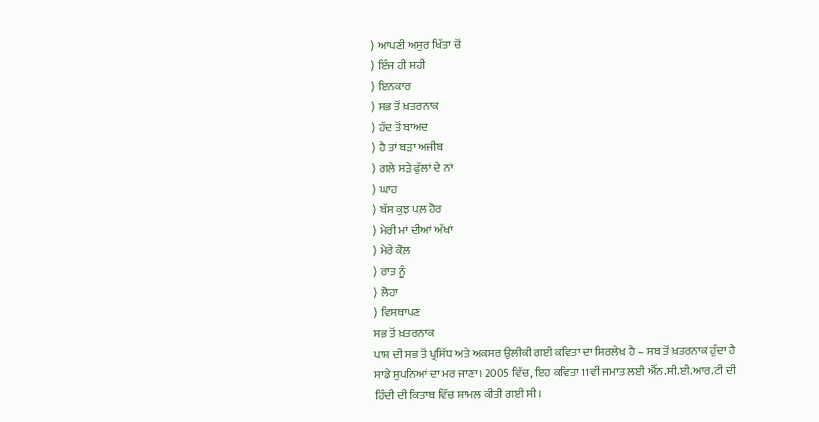⟩ ਆਪਣੀ ਅਸੁਰ ਖਿੱਤਾ ਚੋਂ
⟩ ਇੰਜ ਹੀ ਸਹੀ
⟩ ਇਨਕਾਰ
⟩ ਸਭ ਤੋਂ ਖ਼ਤਰਨਾਕ
⟩ ਹੱਦ ਤੋਂ ਬਾਅਦ
⟩ ਹੈ ਤਾਂ ਬੜਾ ਅਜੀਬ
⟩ ਗਲੇ ਸੜੇ ਫੁੱਲਾਂ ਦੇ ਨਾਂ
⟩ ਘਾਹ
⟩ ਬੱਸ ਕੁਝ ਪਲ਼ ਹੋਰ
⟩ ਮੇਰੀ ਮਾਂ ਦੀਆਂ ਅੱਖਾਂ
⟩ ਮੇਰੇ ਕੋਲ਼
⟩ ਰਾਤ ਨੂੰ
⟩ ਲੋਹਾ
⟩ ਵਿਸਥਾਪਣ
ਸਭ ਤੋਂ ਖ਼ਤਰਨਾਕ
ਪਾਸ਼ ਦੀ ਸਭ ਤੋਂ ਪ੍ਰਸਿੱਧ ਅਤੇ ਅਕਸਰ ਉਲੀਕੀ ਗਈ ਕਵਿਤਾ ਦਾ ਸਿਰਲੇਖ ਹੈ – ਸਬ ਤੋਂ ਖ਼ਤਰਨਾਕ ਹੁੰਦਾ ਹੈ ਸਾਡੇ ਸੁਪਨਿਆਂ ਦਾ ਮਰ ਜਾਣਾ। 2005 ਵਿੱਚ, ਇਹ ਕਵਿਤਾ 11ਵੀਂ ਜਮਾਤ ਲਈ ਐੱਨ.ਸੀ.ਈ.ਆਰ.ਟੀ ਦੀ ਹਿੰਦੀ ਦੀ ਕਿਤਾਬ ਵਿੱਚ ਸ਼ਾਮਲ ਕੀਤੀ ਗਈ ਸੀ।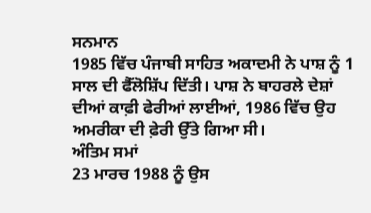ਸਨਮਾਨ
1985 ਵਿੱਚ ਪੰਜਾਬੀ ਸਾਹਿਤ ਅਕਾਦਮੀ ਨੇ ਪਾਸ਼ ਨੂੰ 1 ਸਾਲ ਦੀ ਫੈੱਲੋਸ਼ਿੱਪ ਦਿੱਤੀ। ਪਾਸ਼ ਨੇ ਬਾਹਰਲੇ ਦੇਸ਼ਾਂ ਦੀਆਂ ਕਾਫ਼ੀ ਫੇਰੀਆਂ ਲਾਈਆਂ, 1986 ਵਿੱਚ ਉਹ ਅਮਰੀਕਾ ਦੀ ਫ਼ੇਰੀ ਉੱਤੇ ਗਿਆ ਸੀ।
ਅੰਤਿਮ ਸਮਾਂ
23 ਮਾਰਚ 1988 ਨੂੰ ਉਸ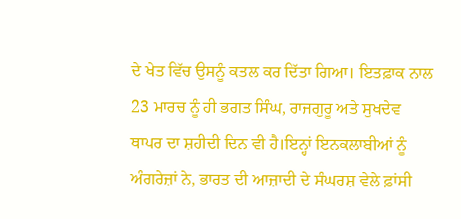ਦੇ ਖੇਤ ਵਿੱਚ ਉਸਨੂੰ ਕਤਲ ਕਰ ਦਿੱਤਾ ਗਿਆ। ਇਤਫ਼ਾਕ ਨਾਲ 23 ਮਾਰਚ ਨੂੰ ਹੀ ਭਗਤ ਸਿੰਘ, ਰਾਜਗੁਰੂ ਅਤੇ ਸੁਖਦੇਵ ਥਾਪਰ ਦਾ ਸ਼ਹੀਦੀ ਦਿਨ ਵੀ ਹੈ।ਇਨ੍ਹਾਂ ਇਨਕਲਾਬੀਆਂ ਨੂੰ ਅੰਗਰੇਜ਼ਾਂ ਨੇ, ਭਾਰਤ ਦੀ ਆਜ਼ਾਦੀ ਦੇ ਸੰਘਰਸ਼ ਵੇਲੇ ਫ਼ਾਂਸੀ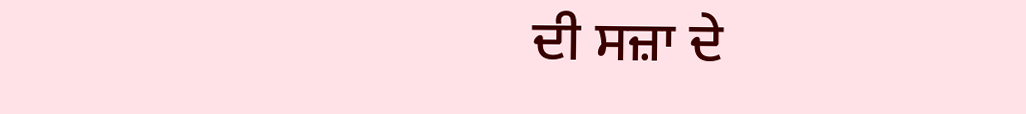ਦੀ ਸਜ਼ਾ ਦੇ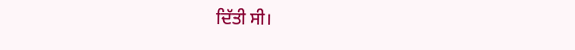ਦਿੱਤੀ ਸੀ।